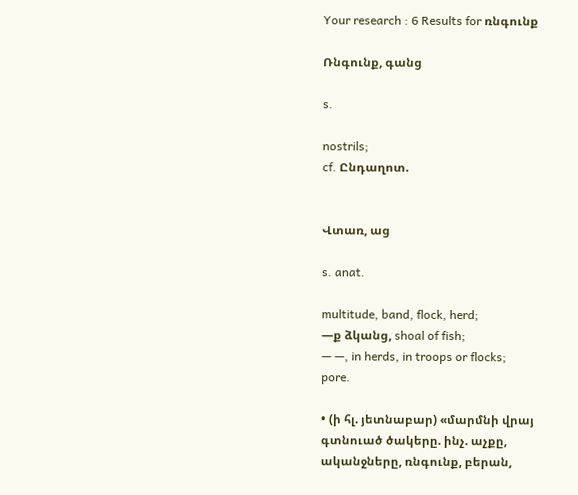Your research : 6 Results for ռնգունք

Ռնգունք, գանց

s.

nostrils;
cf. Ընդաղոտ.


Վտառ, աց

s. anat.

multitude, band, flock, herd;
—ք ձկանց, shoal of fish;
— —, in herds, in troops or flocks;
pore.

• (ի հլ. յետնաբար) «մարմնի վրայ գտնուած ծակերը. ինչ. աչքը, ականջները, ռնգունք, բերան,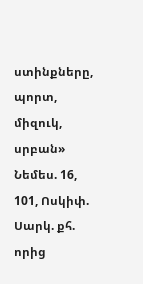ստինքները, պորտ, միզուկ, սրբան» Նեմես. 16, 101, Ոսկիփ. Սարկ. քհ. որից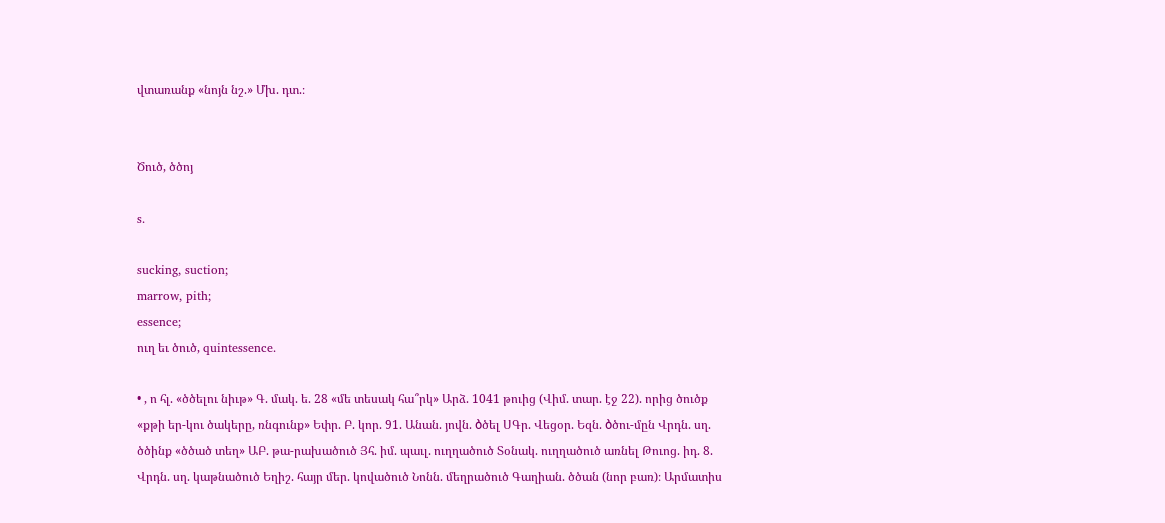վտառանք «նոյն նշ.» Մխ. դտ.։


Ծուծ, ծծոյ

s.

sucking, suction;
marrow, pith;
essence;
ուղ եւ ծուծ, quintessence.

• , ո հլ. «ծծելու նիւթ» Գ. մակ. ե. 28 «մե տեսակ հա՞րկ» Արձ. 1041 թուից (Վիմ. տար. էջ 22). որից ծուծք «քթի եր-կու ծակերը, ռնգունք» Եփր. Բ. կոր. 91. Անան. յովն. ბծել ՍԳր. Վեցօր. Եզն. ბծու-մըն Վրդն. սղ. ծծինք «ծծած տեղ» ԱԲ. թա-րախածուծ Յհ. իմ. պաւլ. ուղղածուծ Տօնակ. ուղղածուծ առնել Թուոց. իդ. 8. Վրդն. սղ. կաթնածուծ Եղիշ. հայր մեր. կովածուծ Նոնն. մեղրածուծ Գաղիան. ծծան (նոր բառ)։ Արմատիս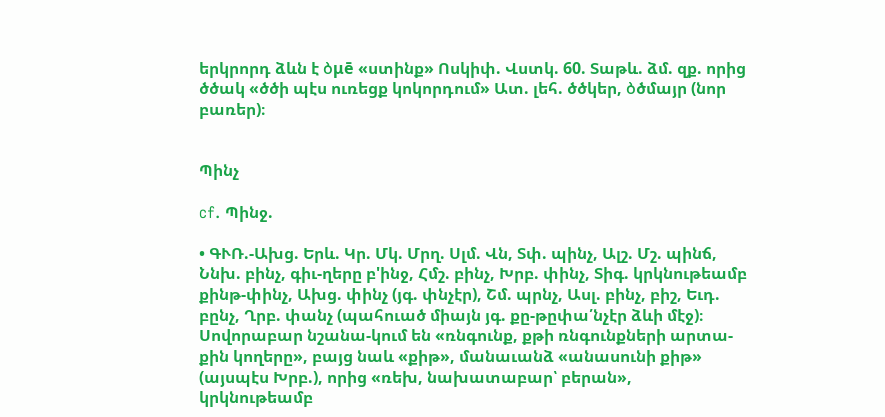երկրորդ ձևն է ბμē «ստինք» Ոսկիփ. Վստկ. 60. Տաթև. ձմ. զք. որից ծծակ «ծծի պէս ուռեցք կոկորդում» Ատ. լեհ. ծծկեր, ბծմայր (նոր բառեր)։


Պինչ

cf. Պինջ.

• ԳՒՌ.-Ախց. Երև. Կր. Մկ. Մրղ. Սլմ. Վն, Տփ. պինչ, Ալշ. Մշ. պինճ, Ննխ. բինչ, գիւ-ղերը բ'ինջ, Հմշ. բինչ, Խրբ. փինչ, Տիգ. կրկնութեամբ քինթ-փինչ, Ախց. փինչ (յգ. փնչէր), Շմ. պրնչ, Ասլ. բինչ, բիշ, Եւդ. բընչ, Ղրբ. փանչ (պահուած միայն յգ. քը-թըփա՛նչէր ձևի մէջ)։ Սովորաբար նշանա-կում են «ռնգունք, քթի ռնգունքների արտա-քին կողերը», բայց նաև «քիթ», մանաւանձ «անասունի քիթ» (այսպէս Խրբ.), որից «ռեխ, նախատաբար՝ բերան», կրկնութեամբ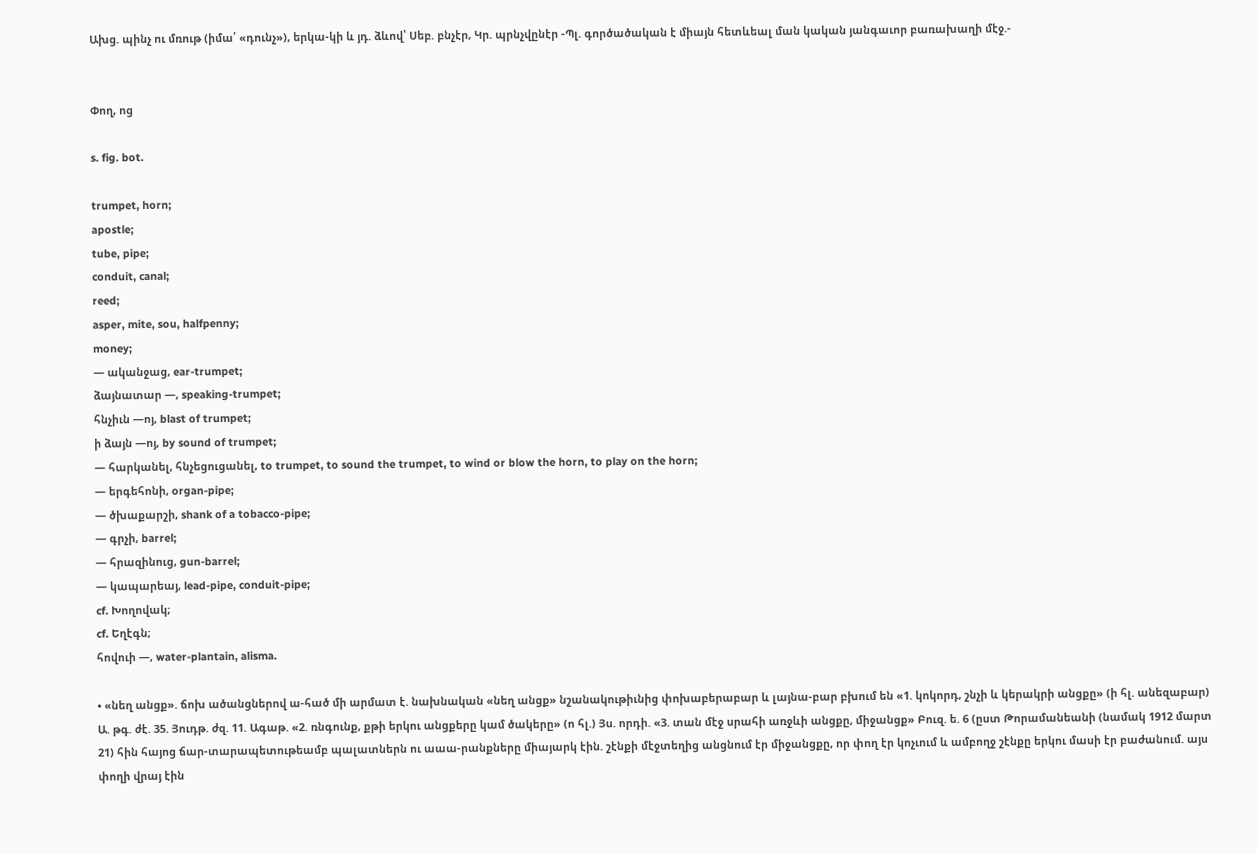Ախց. պինչ ու մռութ (իմա՛ «դունչ»), երկա-կի և յդ. ձևով՝ Սեբ. բնչէր, Կր. պրնչվընէր -Պլ. գործածական է միայն հետևեալ ման կական յանգաւոր բառախաղի մէջ.-


Փող, ոց

s. fig. bot.

trumpet, horn;
apostle;
tube, pipe;
conduit, canal;
reed;
asper, mite, sou, halfpenny;
money;
— ականջաց, ear-trumpet;
ձայնատար —, speaking-trumpet;
հնչիւն —ոյ, blast of trumpet;
ի ձայն —ոյ, by sound of trumpet;
— հարկանել, հնչեցուցանել, to trumpet, to sound the trumpet, to wind or blow the horn, to play on the horn;
— երգեհոնի, organ-pipe;
— ծխաքարշի, shank of a tobacco-pipe;
— գրչի, barrel;
— հրազինուց, gun-barrel;
— կապարեայ, lead-pipe, conduit-pipe;
cf. Խողովակ;
cf. Եղէգն;
հովուի —, water-plantain, alisma.

• «նեղ անցք». ճոխ ածանցներով ա-հած մի արմատ է. նախնական «նեղ անցք» նշանակութիւնից փոխաբերաբար և լայնա-բար բխում են «1. կոկորդ, շնչի և կերակրի անցքը» (ի հլ. անեզաբար) Ա. թգ. ժէ. 35. Յուդթ. ժզ. 11. Ագաթ. «2. ռնգունք, քթի երկու անցքերը կամ ծակերը» (ո հլ.) Յս. որդի. «3. տան մէջ սրահի առջևի անցքը, միջանցք» Բուզ. ե. 6 (ըստ Թորամանեանի (նամակ 1912 մարտ 21) հին հայոց ճար-տարապետութեամբ պալատներն ու աաա-րանքները միայարկ էին. շէնքի մէջտեղից անցնում էր միջանցքը, որ փող էր կոչւում և ամբողջ շէնքը երկու մասի էր բաժանում. այս փողի վրայ էին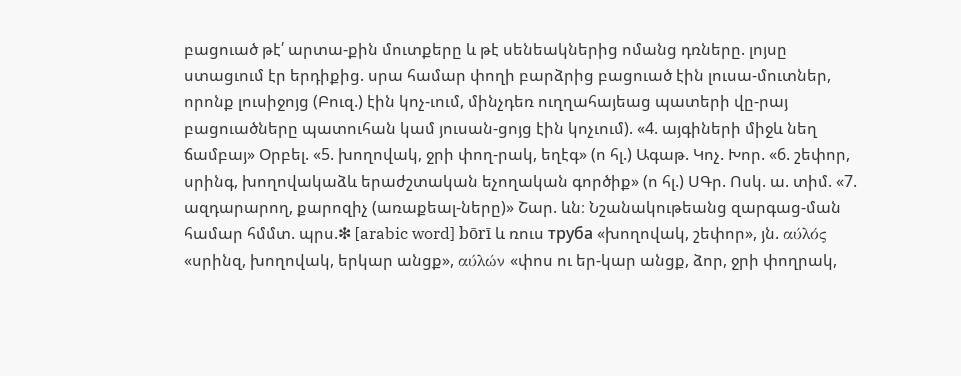բացուած թէ՛ արտա-քին մուտքերը և թէ սենեակներից ոմանց դռները. լոյսը ստացւում էր երդիքից. սրա համար փողի բարձրից բացուած էին լուսա-մուտներ, որոնք լուսիջոյց (Բուզ.) էին կոչ-ւում, մինչդեռ ուղղահայեաց պատերի վը-րայ բացուածները պատուհան կամ յուսան-ցոյց էին կոչւում). «4. այգիների միջև նեղ ճամբայ» Օրբել. «5. խողովակ, ջրի փող-րակ, եղէգ» (ո հլ.) Ագաթ. Կոչ. Խոր. «6. շեփոր, սրինգ, խողովակաձև երաժշտական եչողական գործիք» (ո հլ.) ՍԳր. Ոսկ. ա. տիմ. «7. ազդարարող, քարոզիչ (առաքեալ-ները)» Շար. ևն։ Նշանակութեանց զարգաց-ման համար հմմտ. պրս.❇ [arabic word] bōrī և ռուս труба «խողովակ, շեփոր», յն. αύλός «սրինզ, խողովակ, երկար անցք», αύλών «փոս ու եր-կար անցք, ձոր, ջրի փողրակ,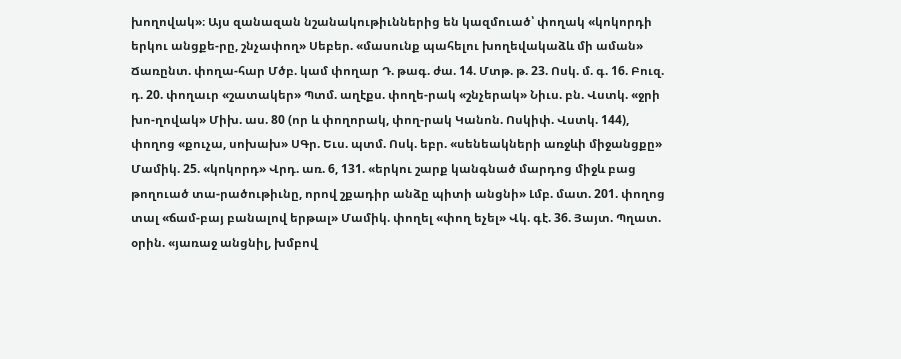խողովակ»։ Այս զանազան նշանակութիւններից են կազմուած՝ փողակ «կոկորդի երկու անցքե-րը, շնչափող» Սեբեր. «մասունք պահելու խողեվակաձև մի աման» Ճառընտ. փողա-հար Մծբ. կամ փողար Դ. թագ. ժա. 14. Մտթ. թ. 23. Ոսկ. մ. գ. 16. Բուզ. դ. 20. փողաւր «շատակեր» Պտմ. աղէքս. փողե-րակ «շնչերակ» Նիւս. բն. Վստկ. «ջրի խո-ղովակ» Միխ. աս. 80 (որ և փողորակ, փող-րակ Կանոն. Ոսկիփ. Վստկ. 144), փողոց «քուչա, սոխախ» ՍԳր. Եւս. պտմ. Ոսկ. եբր. «սենեակների առջևի միջանցքը» Մամիկ. 25. «կոկորդ» Վրդ. առ. 6, 131. «երկու շարք կանգնած մարդոց միջև բաց թողուած տա-րածութիւնը, որով շքադիր անձը պիտի անցնի» Լմբ. մատ. 201. փողոց տալ «ճամ-բայ բանալով երթալ» Մամիկ. փողել «փող եչել» Վկ. գէ. 36. Յայտ. Պղատ. օրին. «յառաջ անցնիլ, խմբով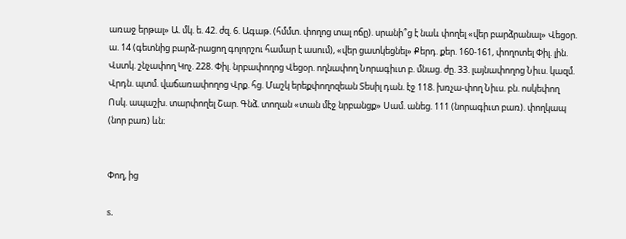առաջ երթալ» Ա. մկ. ե. 42. ժզ. 6. Ագաթ. (հմմտ. փողոց տալ ոճը). սրանի՞ց է նաև փողել «վեր բարձրանալ» Վեցօր. ա. 14 (գետնից բարձ-րացող գոլորշու համար է ասում), «վեր ցատկեցնել» Քերդ. քեր. 160-161, փողոտել Փիլ. լին. Վստկ. շնչափող Կոչ. 228. Փիլ. նրբափողոց Վեցօր. ողնափող Նորագիւտ բ. մնաց. ժը. 33. լայնափողոց Նիւս. կազմ. Վրդն. պտմ. վաճառափողոց Վրք. հց. Մաշկ երեքփողոզեան Տեսիլ դան. էջ 118. խռչա-փող Նիւս. բն. ոսկեփող Ոսկ. ապաշխ. տարփողել Շար. Գնձ. տողան «տան մէջ նրբանցք» Սամ. անեց. 111 (նորագիւտ բառ). փողկապ (նոր բառ) ևն։


Փող, ից

s.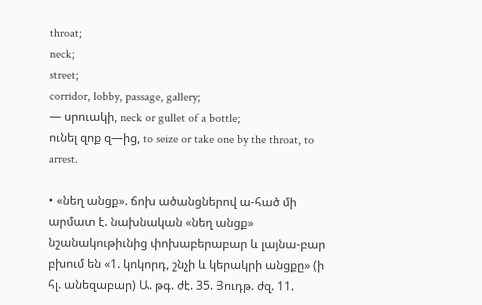throat;
neck;
street;
corridor, lobby, passage, gallery;
— սրուակի, neck or gullet of a bottle;
ունել զոք զ—ից, to seize or take one by the throat, to arrest.

• «նեղ անցք». ճոխ ածանցներով ա-հած մի արմատ է. նախնական «նեղ անցք» նշանակութիւնից փոխաբերաբար և լայնա-բար բխում են «1. կոկորդ, շնչի և կերակրի անցքը» (ի հլ. անեզաբար) Ա. թգ. ժէ. 35. Յուդթ. ժզ. 11.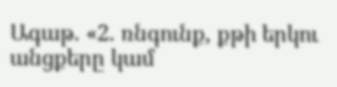Ագաթ. «2. ռնգունք, քթի երկու անցքերը կամ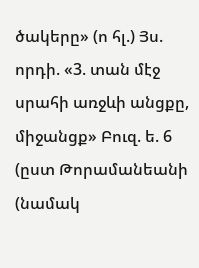ծակերը» (ո հլ.) Յս. որդի. «3. տան մէջ սրահի առջևի անցքը, միջանցք» Բուզ. ե. 6 (ըստ Թորամանեանի (նամակ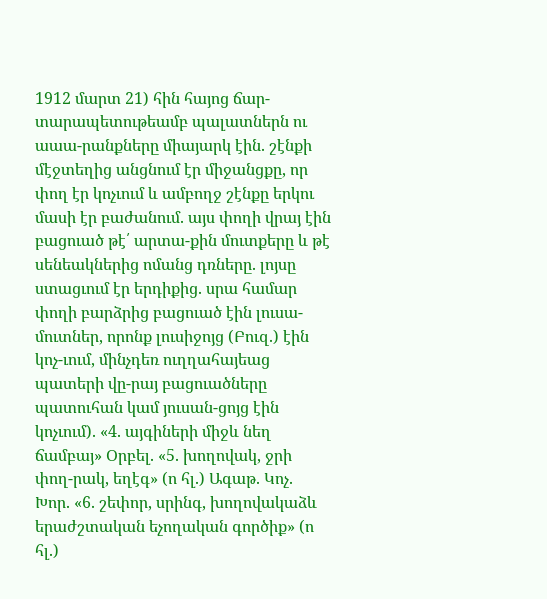1912 մարտ 21) հին հայոց ճար-տարապետութեամբ պալատներն ու աաա-րանքները միայարկ էին. շէնքի մէջտեղից անցնում էր միջանցքը, որ փող էր կոչւում և ամբողջ շէնքը երկու մասի էր բաժանում. այս փողի վրայ էին բացուած թէ՛ արտա-քին մուտքերը և թէ սենեակներից ոմանց դռները. լոյսը ստացւում էր երդիքից. սրա համար փողի բարձրից բացուած էին լուսա-մուտներ, որոնք լուսիջոյց (Բուզ.) էին կոչ-ւում, մինչդեռ ուղղահայեաց պատերի վը-րայ բացուածները պատուհան կամ յուսան-ցոյց էին կոչւում). «4. այգիների միջև նեղ ճամբայ» Օրբել. «5. խողովակ, ջրի փող-րակ, եղէգ» (ո հլ.) Ագաթ. Կոչ. Խոր. «6. շեփոր, սրինգ, խողովակաձև երաժշտական եչողական գործիք» (ո հլ.)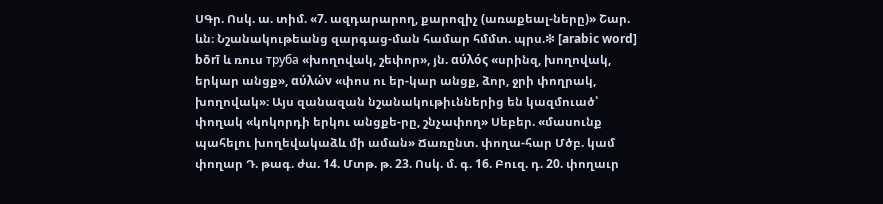ՍԳր. Ոսկ. ա. տիմ. «7. ազդարարող, քարոզիչ (առաքեալ-ները)» Շար. ևն։ Նշանակութեանց զարգաց-ման համար հմմտ. պրս.❇ [arabic word] bōrī և ռուս труба «խողովակ, շեփոր», յն. αύλός «սրինզ, խողովակ, երկար անցք», αύλών «փոս ու եր-կար անցք, ձոր, ջրի փողրակ, խողովակ»։ Այս զանազան նշանակութիւններից են կազմուած՝ փողակ «կոկորդի երկու անցքե-րը, շնչափող» Սեբեր. «մասունք պահելու խողեվակաձև մի աման» Ճառընտ. փողա-հար Մծբ. կամ փողար Դ. թագ. ժա. 14. Մտթ. թ. 23. Ոսկ. մ. գ. 16. Բուզ. դ. 20. փողաւր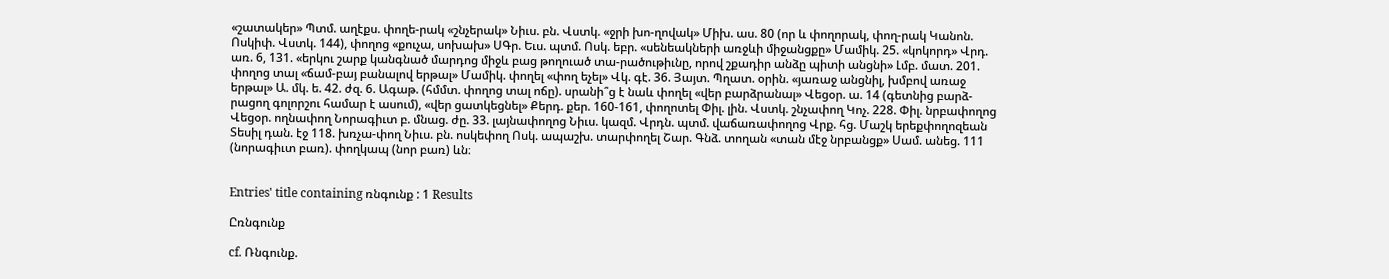«շատակեր» Պտմ. աղէքս. փողե-րակ «շնչերակ» Նիւս. բն. Վստկ. «ջրի խո-ղովակ» Միխ. աս. 80 (որ և փողորակ, փող-րակ Կանոն. Ոսկիփ. Վստկ. 144), փողոց «քուչա, սոխախ» ՍԳր. Եւս. պտմ. Ոսկ. եբր. «սենեակների առջևի միջանցքը» Մամիկ. 25. «կոկորդ» Վրդ. առ. 6, 131. «երկու շարք կանգնած մարդոց միջև բաց թողուած տա-րածութիւնը, որով շքադիր անձը պիտի անցնի» Լմբ. մատ. 201. փողոց տալ «ճամ-բայ բանալով երթալ» Մամիկ. փողել «փող եչել» Վկ. գէ. 36. Յայտ. Պղատ. օրին. «յառաջ անցնիլ, խմբով առաջ երթալ» Ա. մկ. ե. 42. ժզ. 6. Ագաթ. (հմմտ. փողոց տալ ոճը). սրանի՞ց է նաև փողել «վեր բարձրանալ» Վեցօր. ա. 14 (գետնից բարձ-րացող գոլորշու համար է ասում), «վեր ցատկեցնել» Քերդ. քեր. 160-161, փողոտել Փիլ. լին. Վստկ. շնչափող Կոչ. 228. Փիլ. նրբափողոց Վեցօր. ողնափող Նորագիւտ բ. մնաց. ժը. 33. լայնափողոց Նիւս. կազմ. Վրդն. պտմ. վաճառափողոց Վրք. հց. Մաշկ երեքփողոզեան Տեսիլ դան. էջ 118. խռչա-փող Նիւս. բն. ոսկեփող Ոսկ. ապաշխ. տարփողել Շար. Գնձ. տողան «տան մէջ նրբանցք» Սամ. անեց. 111 (նորագիւտ բառ). փողկապ (նոր բառ) ևն։


Entries' title containing ռնգունք : 1 Results

Ըռնգունք

cf. Ռնգունք.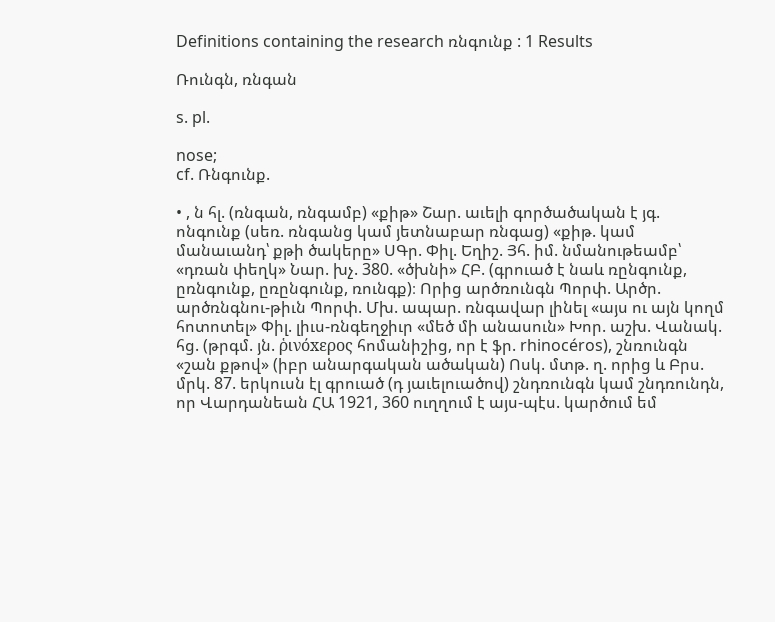Definitions containing the research ռնգունք : 1 Results

Ռունգն, ռնգան

s. pl.

nose;
cf. Ռնգունք.

• , ն հլ. (ռնգան, ռնգամբ) «քիթ» Շար. աւելի գործածական է յգ. ոնգունք (սեռ. ռնգանց կամ յետնաբար ռնգաց) «քիթ. կամ մանաւանդ՝ քթի ծակերը» ՍԳր. Փիլ. Եղիշ. Յհ. իմ. նմանութեամբ՝ «դռան փեղկ» Նար. խչ. 380. «ծխնի» ՀԲ. (գրուած է նաև ռընգունք, ըռնգունք, ըռընգունք, ռունգք)։ Որից արծռունգն Պորփ. Արծր. արծռնգնու-թիւն Պորփ. Մխ. ապար. ռնգավար լինել «այս ու այն կողմ հոտոտել» Փիլ. լիւս-ռնգեղջիւր «մեծ մի անասուն» Խոր. աշխ. Վանակ. հց. (թրգմ. յն. ῥινόxερος հոմանիշից, որ է ֆր. rhinocéros), շնռունգն «շան քթով» (իբր անարգական ածական) Ոսկ. մտթ. ղ. որից և Բրս. մրկ. 87. երկուսն էլ գրուած (դ յաւելուածով) շնդռունգն կամ շնդռունդն, որ Վարդանեան ՀԱ 1921, 360 ուղղում է այս-պէս. կարծում եմ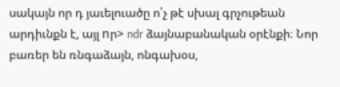սակայն որ դ յաւելուածը ո՛չ թէ սխալ գրչութեան արդիւնքն է, այլ nր> ndr ձայնաբանական օրէնքի։ Նոր բառեր են ռնգաձայն, ոնգախօս,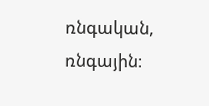ռնգական, ռնգային։